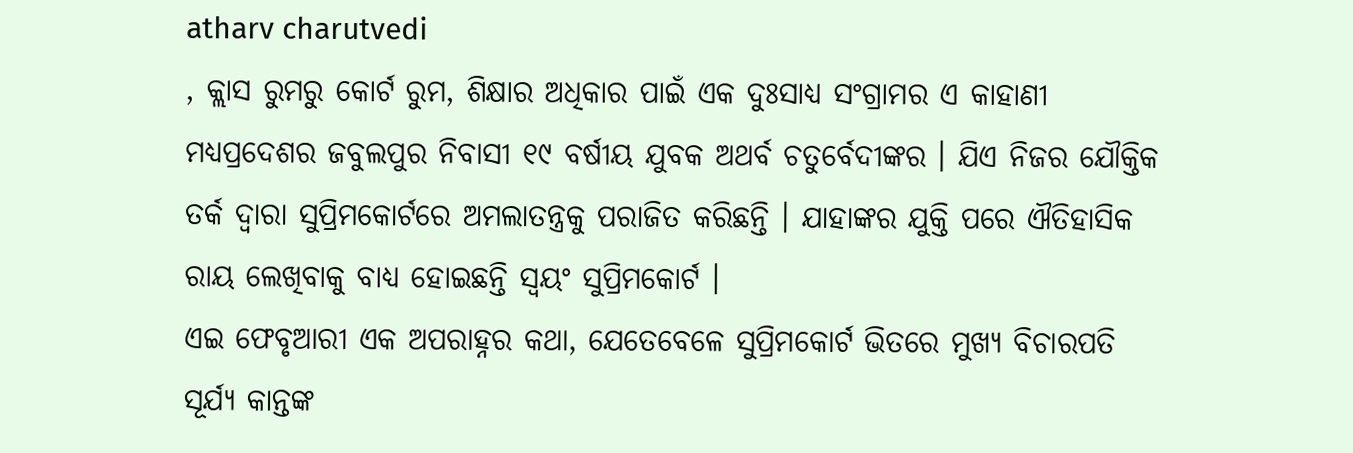atharv charutvedi
, କ୍ଲାସ ରୁମରୁ କୋର୍ଟ ରୁମ, ଶିକ୍ଷାର ଅଧିକାର ପାଇଁ ଏକ ଦୁଃସାଧ୍ୟ ସଂଗ୍ରାମର ଏ କାହାଣୀ ମଧ୍ୟପ୍ରଦେଶର ଜବୁଲପୁର ନିବାସୀ ୧୯ ବର୍ଷୀୟ ଯୁବକ ଅଥର୍ବ ଚତୁର୍ବେଦୀଙ୍କର । ଯିଏ ନିଜର ଯୌକ୍ତିକ ତର୍କ ଦ୍ବାରା ସୁପ୍ରିମକୋର୍ଟରେ ଅମଲାତନ୍ତ୍ରକୁ ପରାଜିତ କରିଛନ୍ତି । ଯାହାଙ୍କର ଯୁକ୍ତି ପରେ ଐତିହାସିକ ରାୟ ଲେଖିବାକୁ ବାଧ୍ୟ ହୋଇଛନ୍ତି ସ୍ବୟଂ ସୁପ୍ରିମକୋର୍ଟ ।
ଏଇ ଫେବୃଆରୀ ଏକ ଅପରାହ୍ନର କଥା, ଯେତେବେଳେ ସୁପ୍ରିମକୋର୍ଟ ଭିତରେ ମୁଖ୍ୟ ବିଚାରପତି ସୂର୍ଯ୍ୟ କାନ୍ତଙ୍କ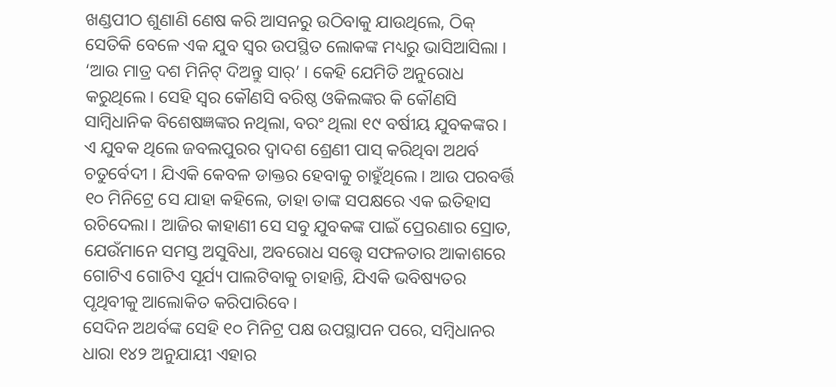ଖଣ୍ଡପୀଠ ଶୁଣାଣି ଣେଷ କରି ଆସନରୁ ଉଠିବାକୁ ଯାଉଥିଲେ, ଠିକ୍ ସେତିକି ବେଳେ ଏକ ଯୁବ ସ୍ୱର ଉପସ୍ଥିତ ଲୋକଙ୍କ ମଧ୍ୟରୁ ଭାସିଆସିଲା । ‘ଆଉ ମାତ୍ର ଦଶ ମିନିଟ୍ ଦିଅନ୍ତୁ ସାର୍’ । କେହି ଯେମିତି ଅନୁରୋଧ କରୁଥିଲେ। ସେହି ସ୍ୱର କୌଣସି ବରିଷ୍ଠ ଓକିଲଙ୍କର କି କୌଣସି ସାମ୍ବିଧାନିକ ବିଶେଷଜ୍ଞଙ୍କର ନଥିଲା, ବରଂ ଥିଲା ୧୯ ବର୍ଷୀୟ ଯୁବକଙ୍କର । ଏ ଯୁବକ ଥିଲେ ଜବଲପୁରର ଦ୍ୱାଦଶ ଶ୍ରେଣୀ ପାସ୍ କରିଥିବା ଅଥର୍ବ ଚତୁର୍ବେଦୀ । ଯିଏକି କେବଳ ଡାକ୍ତର ହେବାକୁ ଚାହୁଁଥିଲେ। ଆଉ ପରବର୍ତ୍ତି ୧୦ ମିନିଟ୍ରେ ସେ ଯାହା କହିଲେ, ତାହା ତାଙ୍କ ସପକ୍ଷରେ ଏକ ଇତିହାସ ରଚିଦେଲା । ଆଜିର କାହାଣୀ ସେ ସବୁ ଯୁବକଙ୍କ ପାଇଁ ପ୍ରେରଣାର ସ୍ରୋତ, ଯେଉଁମାନେ ସମସ୍ତ ଅସୁବିଧା, ଅବରୋଧ ସତ୍ତ୍ବେ ସଫଳତାର ଆକାଶରେ ଗୋଟିଏ ଗୋଟିଏ ସୂର୍ଯ୍ୟ ପାଲଟିବାକୁ ଚାହାନ୍ତି, ଯିଏକି ଭବିଷ୍ୟତର ପୃଥିବୀକୁ ଆଲୋକିତ କରିପାରିବେ ।
ସେଦିନ ଅଥର୍ବଙ୍କ ସେହି ୧୦ ମିନିଟ୍ର ପକ୍ଷ ଉପସ୍ଥାପନ ପରେ, ସମ୍ବିଧାନର ଧାରା ୧୪୨ ଅନୁଯାୟୀ ଏହାର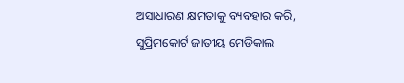ଅସାଧାରଣ କ୍ଷମତାକୁ ବ୍ୟବହାର କରି, ସୁପ୍ରିମକୋର୍ଟ ଜାତୀୟ ମେଡିକାଲ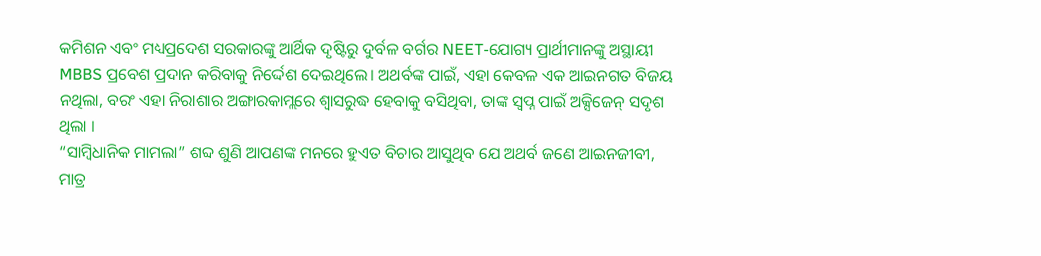କମିଶନ ଏବଂ ମଧ୍ୟପ୍ରଦେଶ ସରକାରଙ୍କୁ ଆର୍ଥିକ ଦୃଷ୍ଟିରୁ ଦୁର୍ବଳ ବର୍ଗର NEET-ଯୋଗ୍ୟ ପ୍ରାର୍ଥୀମାନଙ୍କୁ ଅସ୍ଥାୟୀ MBBS ପ୍ରବେଶ ପ୍ରଦାନ କରିବାକୁ ନିର୍ଦ୍ଦେଶ ଦେଇଥିଲେ। ଅଥର୍ବଙ୍କ ପାଇଁ, ଏହା କେବଳ ଏକ ଆଇନଗତ ବିଜୟ ନଥିଲା, ବରଂ ଏହା ନିରାଶାର ଅଙ୍ଗାରକାମ୍ଲରେ ଶ୍ବାସରୁଦ୍ଧ ହେବାକୁ ବସିଥିବା, ତାଙ୍କ ସ୍ୱପ୍ନ ପାଇଁ ଅକ୍ସିଜେନ୍ ସଦୃଶ ଥିଲା ।
“ସାମ୍ବିଧାନିକ ମାମଲା” ଶବ୍ଦ ଶୁଣି ଆପଣଙ୍କ ମନରେ ହୁଏତ ବିଚାର ଆସୁଥିବ ଯେ ଅଥର୍ବ ଜଣେ ଆଇନଜୀବୀ, ମାତ୍ର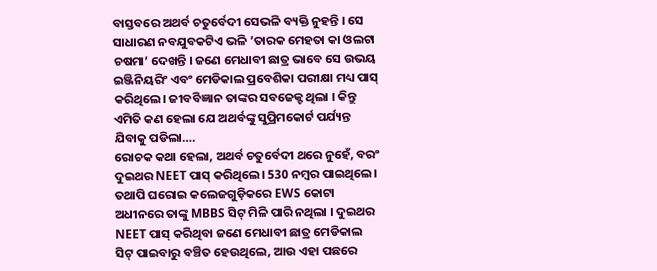ବାସ୍ତବରେ ଅଥର୍ବ ଚତୁର୍ବେଦୀ ସେଭଳି ବ୍ୟକ୍ତି ନୁହନ୍ତି । ସେ ସାଧାରଣ ନବଯୁବକଟିଏ ଭଳି ’ତାରକ ମେହତା କା ଓଲଟା ଚଷମା’ ଦେଖନ୍ତି । ଜଣେ ମେଧାବୀ ଛାତ୍ର ଭାବେ ସେ ଉଭୟ ଇଞ୍ଜିନିୟରିଂ ଏବଂ ମେଡିକାଲ ପ୍ରବେଶିକା ପରୀକ୍ଷା ମଧ୍ୟ ପାସ୍ କରିଥିଲେ। ଜୀବବିଜ୍ଞାନ ତାଙ୍କର ସବଜେକ୍ଟ ଥିଲା । କିନ୍ତୁ ଏମିତି କଣ ହେଲା ଯେ ଅଥର୍ବଙ୍କୁ ସୁପ୍ରିମକୋର୍ଟ ପର୍ଯ୍ୟନ୍ତ ଯିବାକୁ ପଡିଲା….
ରୋଚକ କଥା ହେଲା, ଅଥର୍ବ ଚତୁର୍ବେଦୀ ଥରେ ନୁହେଁ, ବରଂ ଦୁଇଥର NEET ପାସ୍ କରିଥିଲେ। 530 ନମ୍ବର ପାଇଥିଲେ। ତଥାପି ଘରୋଇ କଲେଜଗୁଡ଼ିକରେ EWS କୋଟା ଅଧୀନରେ ତାଙ୍କୁ MBBS ସିଟ୍ ମିଳି ପାରି ନଥିଲା । ଦୁଇଥର NEET ପାସ୍ କରିଥିବା ଜଣେ ମେଧାବୀ ଛାତ୍ର ମେଡିକାଲ ସିଟ୍ ପାଇବାରୁ ବଞ୍ଚିତ ହେଉଥିଲେ, ଆଉ ଏହା ପଛରେ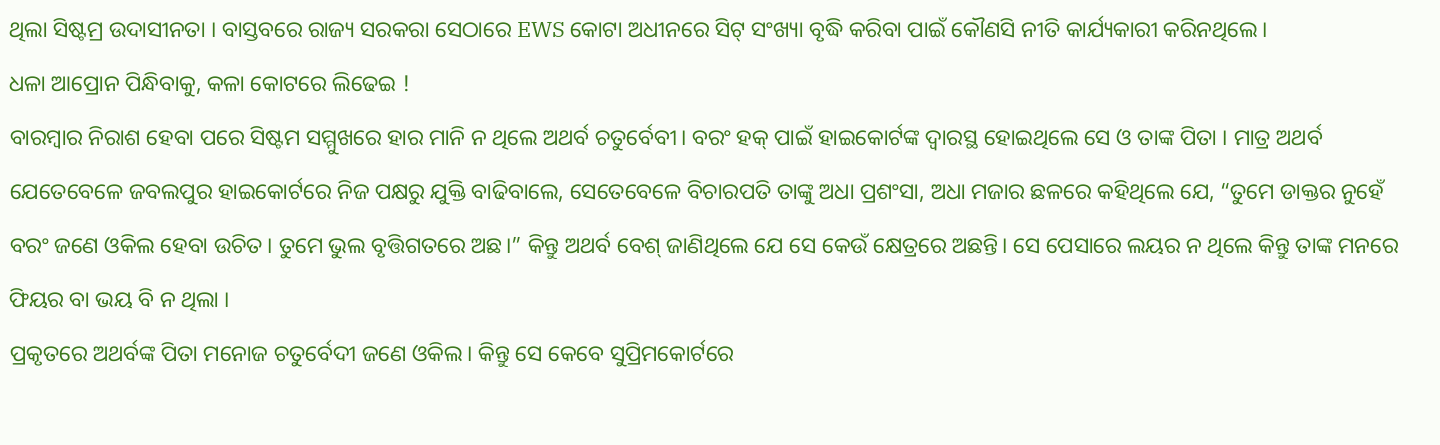ଥିଲା ସିଷ୍ଟମ୍ର ଉଦାସୀନତା । ବାସ୍ତବରେ ରାଜ୍ୟ ସରକରା ସେଠାରେ EWS କୋଟା ଅଧୀନରେ ସିଟ୍ ସଂଖ୍ୟା ବୃଦ୍ଧି କରିବା ପାଇଁ କୌଣସି ନୀତି କାର୍ଯ୍ୟକାରୀ କରିନଥିଲେ।
ଧଳା ଆପ୍ରୋନ ପିନ୍ଧିବାକୁ, କଳା କୋଟରେ ଲିଢେଇ !
ବାରମ୍ବାର ନିରାଶ ହେବା ପରେ ସିଷ୍ଟମ ସମ୍ମୁଖରେ ହାର ମାନି ନ ଥିଲେ ଅଥର୍ବ ଚତୁର୍ବେବୀ। ବରଂ ହକ୍ ପାଇଁ ହାଇକୋର୍ଟଙ୍କ ଦ୍ବାରସ୍ଥ ହୋଇଥିଲେ ସେ ଓ ତାଙ୍କ ପିତା । ମାତ୍ର ଅଥର୍ବ ଯେତେବେଳେ ଜବଲପୁର ହାଇକୋର୍ଟରେ ନିଜ ପକ୍ଷରୁ ଯୁକ୍ତି ବାଢିବାଲେ, ସେତେବେଳେ ବିଚାରପତି ତାଙ୍କୁ ଅଧା ପ୍ରଶଂସା, ଅଧା ମଜାର ଛଳରେ କହିଥିଲେ ଯେ, “ତୁମେ ଡାକ୍ତର ନୁହେଁ ବରଂ ଜଣେ ଓକିଲ ହେବା ଉଚିତ। ତୁମେ ଭୁଲ ବୃତ୍ତିଗତରେ ଅଛ।” କିନ୍ତୁ ଅଥର୍ବ ବେଶ୍ ଜାଣିଥିଲେ ଯେ ସେ କେଉଁ କ୍ଷେତ୍ରରେ ଅଛନ୍ତି। ସେ ପେସାରେ ଲୟର ନ ଥିଲେ କିନ୍ତୁ ତାଙ୍କ ମନରେ ଫିୟର ବା ଭୟ ବି ନ ଥିଲା ।
ପ୍ରକୃତରେ ଅଥର୍ବଙ୍କ ପିତା ମନୋଜ ଚତୁର୍ବେଦୀ ଜଣେ ଓକିଲ। କିନ୍ତୁ ସେ କେବେ ସୁପ୍ରିମକୋର୍ଟରେ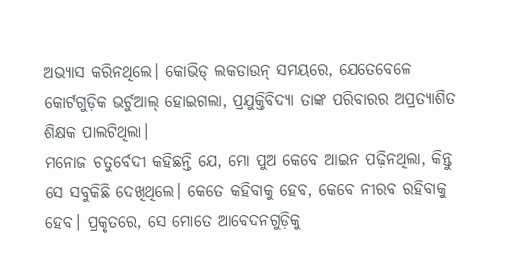ଅଭ୍ୟାସ କରିନଥିଲେ। କୋଭିଡ୍ ଲକଡାଉନ୍ ସମୟରେ, ଯେତେବେଳେ କୋର୍ଟଗୁଡ଼ିକ ଭର୍ଚୁଆଲ୍ ହୋଇଗଲା, ପ୍ରଯୁକ୍ତିବିଦ୍ୟା ତାଙ୍କ ପରିବାରର ଅପ୍ରତ୍ୟାଶିତ ଶିକ୍ଷକ ପାଲଟିଥିଲା।
ମନୋଜ ଚତୁର୍ବେଦୀ କହିଛନ୍ତି ଯେ, ମୋ ପୁଅ କେବେ ଆଇନ ପଢ଼ିନଥିଲା, କିନ୍ତୁ ସେ ସବୁକିଛି ଦେଖିଥିଲେ। କେତେ କହିବାକୁ ହେବ, କେବେ ନୀରବ ରହିବାକୁ ହେବ। ପ୍ରକୃତରେ, ସେ ମୋତେ ଆବେଦନଗୁଡ଼ିକୁ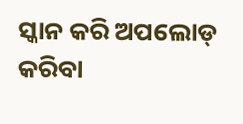ସ୍କାନ କରି ଅପଲୋଡ୍ କରିବା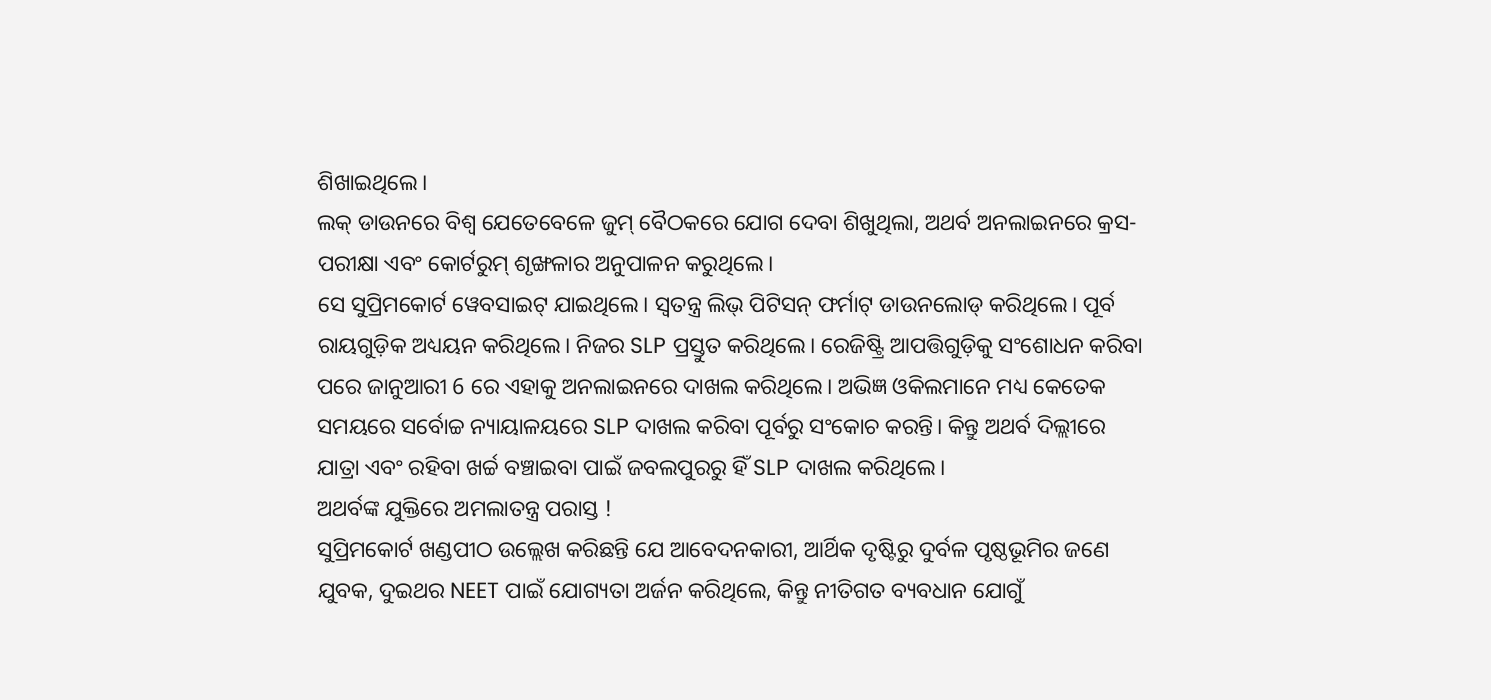ଶିଖାଇଥିଲେ।
ଲକ୍ ଡାଉନରେ ବିଶ୍ବ ଯେତେବେଳେ ଜୁମ୍ ବୈଠକରେ ଯୋଗ ଦେବା ଶିଖୁଥିଲା, ଅଥର୍ବ ଅନଲାଇନରେ କ୍ରସ-ପରୀକ୍ଷା ଏବଂ କୋର୍ଟରୁମ୍ ଶୃଙ୍ଖଳାର ଅନୁପାଳନ କରୁଥିଲେ।
ସେ ସୁପ୍ରିମକୋର୍ଟ ୱେବସାଇଟ୍ ଯାଇଥିଲେ। ସ୍ୱତନ୍ତ୍ର ଲିଭ୍ ପିଟିସନ୍ ଫର୍ମାଟ୍ ଡାଉନଲୋଡ୍ କରିଥିଲେ। ପୂର୍ବ ରାୟଗୁଡ଼ିକ ଅଧ୍ୟୟନ କରିଥିଲେ। ନିଜର SLP ପ୍ରସ୍ତୁତ କରିଥିଲେ। ରେଜିଷ୍ଟ୍ରି ଆପତ୍ତିଗୁଡ଼ିକୁ ସଂଶୋଧନ କରିବା ପରେ ଜାନୁଆରୀ 6 ରେ ଏହାକୁ ଅନଲାଇନରେ ଦାଖଲ କରିଥିଲେ। ଅଭିଜ୍ଞ ଓକିଲମାନେ ମଧ୍ୟ କେତେକ ସମୟରେ ସର୍ବୋଚ୍ଚ ନ୍ୟାୟାଳୟରେ SLP ଦାଖଲ କରିବା ପୂର୍ବରୁ ସଂକୋଚ କରନ୍ତି। କିନ୍ତୁ ଅଥର୍ବ ଦିଲ୍ଲୀରେ ଯାତ୍ରା ଏବଂ ରହିବା ଖର୍ଚ୍ଚ ବଞ୍ଚାଇବା ପାଇଁ ଜବଲପୁରରୁ ହିଁ SLP ଦାଖଲ କରିଥିଲେ।
ଅଥର୍ବଙ୍କ ଯୁକ୍ତିରେ ଅମଲାତନ୍ତ୍ର ପରାସ୍ତ !
ସୁପ୍ରିମକୋର୍ଟ ଖଣ୍ଡପୀଠ ଉଲ୍ଲେଖ କରିଛନ୍ତି ଯେ ଆବେଦନକାରୀ, ଆର୍ଥିକ ଦୃଷ୍ଟିରୁ ଦୁର୍ବଳ ପୃଷ୍ଠଭୂମିର ଜଣେ ଯୁବକ, ଦୁଇଥର NEET ପାଇଁ ଯୋଗ୍ୟତା ଅର୍ଜନ କରିଥିଲେ, କିନ୍ତୁ ନୀତିଗତ ବ୍ୟବଧାନ ଯୋଗୁଁ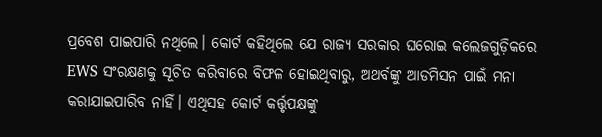ପ୍ରବେଶ ପାଇପାରି ନଥିଲେ। କୋର୍ଟ କହିଥିଲେ ଯେ ରାଜ୍ୟ ସରକାର ଘରୋଇ କଲେଜଗୁଡ଼ିକରେ EWS ସଂରକ୍ଷଣକୁ ସୂଚିତ କରିବାରେ ବିଫଳ ହୋଇଥିବାରୁ, ଅଥର୍ବଙ୍କୁ ଆଡମିସନ ପାଇଁ ମନା କରାଯାଇପାରିବ ନାହିଁ। ଏଥିସହ କୋର୍ଟ କର୍ତ୍ତୃପକ୍ଷଙ୍କୁ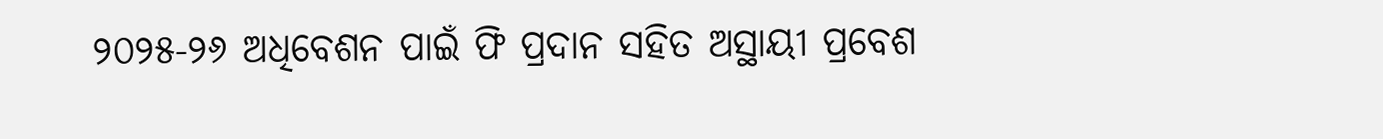୨୦୨୫-୨୬ ଅଧିବେଶନ ପାଇଁ ଫି ପ୍ରଦାନ ସହିତ ଅସ୍ଥାୟୀ ପ୍ରବେଶ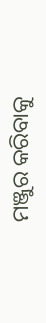ମଞ୍ଜୁର କରିବାକୁ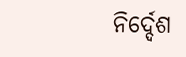ନିର୍ଦ୍ଦେଶ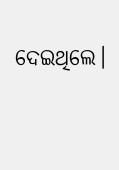ଦେଇଥିଲେ।